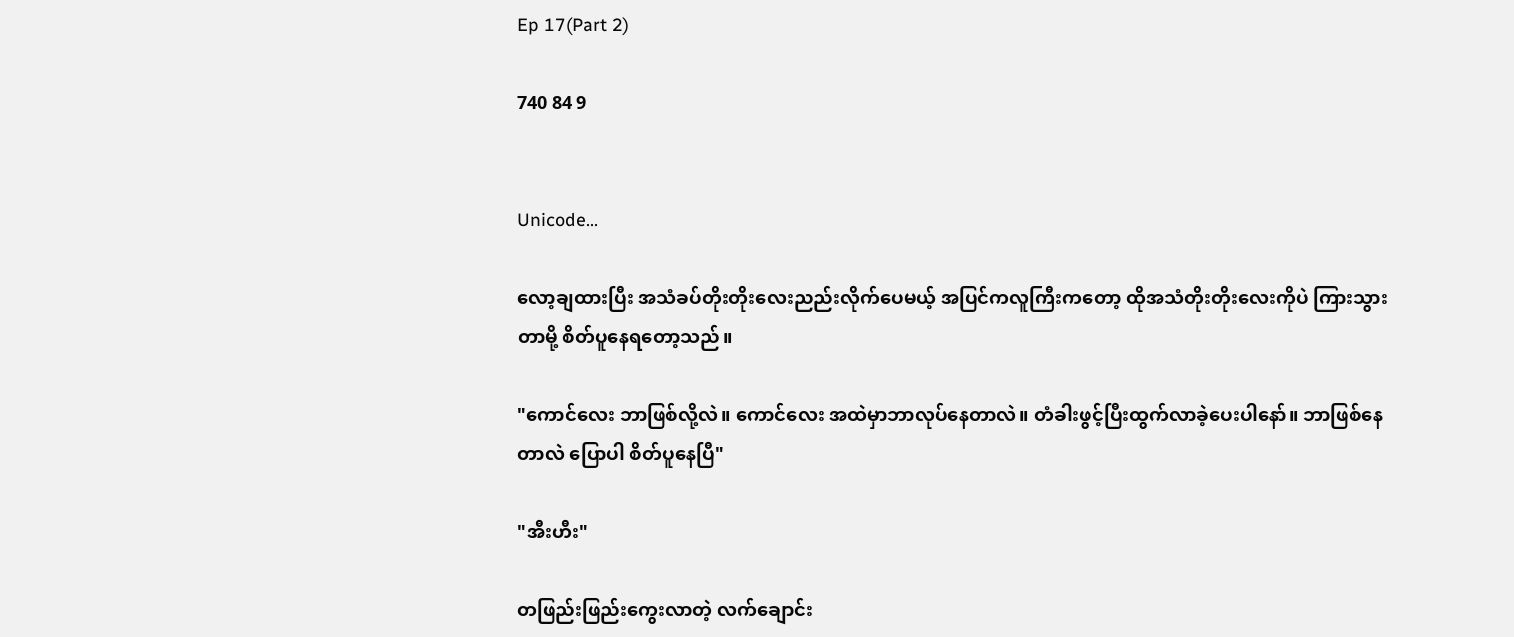Ep 17(Part 2)

740 84 9


Unicode...

လော့ချထားပြီး အသံခပ်တိုးတိုးလေးညည်းလိုက်ပေမယ့် အပြင်ကလူကြီးကတော့ ထိုအသံတိုးတိုးလေးကိုပဲ ကြားသွားတာမို့ စိတ်ပူနေရတော့သည်။

"ကောင်လေး ဘာဖြစ်လို့လဲ။ ကောင်လေး အထဲမှာဘာလုပ်နေတာလဲ။ တံခါးဖွင့်ပြီးထွက်လာခဲ့ပေးပါနော်။ ဘာဖြစ်နေတာလဲ ပြောပါ စိတ်ပူနေပြီ"

"အီးဟီး"

တဖြည်းဖြည်းကွေးလာတဲ့ လက်ချောင်း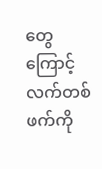တွေကြောင့် လက်တစ်ဖက်ကို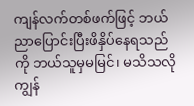ကျန်လက်တစ်ဖက်ဖြင့် ဘယ်ညာပြောင်းပြီးဖိနှိပ်နေရသည်ကို ဘယ်သူမှမမြင်၊ မသိသလို ကျွန်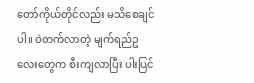တော်ကိုယ်တိုင်လည်း မသိစေချင်ပါ။ ဝဲတက်လာတဲ့ မျက်ရည်ဥလေးတွေက စီးကျလာပြီး ပါးပြင်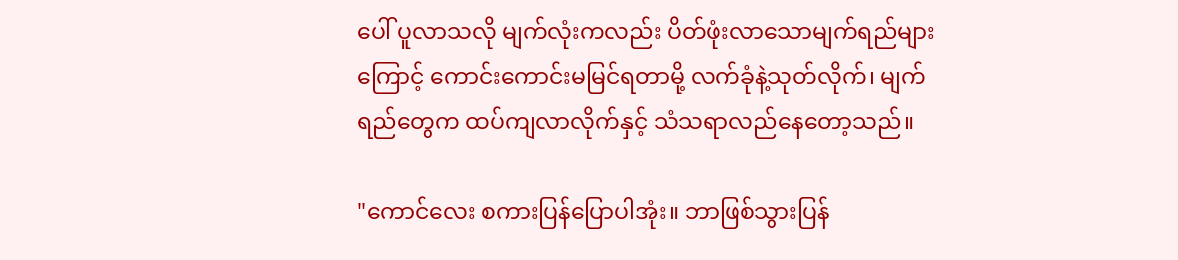ပေါ် ပူလာသလို မျက်လုံးကလည်း ပိတ်ဖုံးလာသောမျက်ရည်များကြောင့် ကောင်းကောင်းမမြင်ရတာမို့ လက်ခုံနဲ့သုတ်လိုက်၊ မျက်ရည်တွေက ထပ်ကျလာလိုက်နှင့် သံသရာလည်နေတော့သည်။

"ကောင်လေး စကားပြန်ပြောပါအုံး။ ဘာဖြစ်သွားပြန်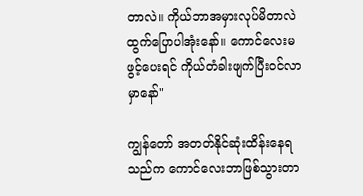တာလဲ။ ကိုယ်ဘာအမှားလုပ်မိတာလဲ ထွက်ပြောပါအုံးနော်။ ကောင်လေးမဖွင့်ပေးရင် ကိုယ်တံခါးဖျက်ပြီးဝင်လာမှာနော်"

ကျွန်တော် အတတ်နိုင်ဆုံးထိန်းနေရသည်က ကောင်လေးဘာဖြစ်သွားတာ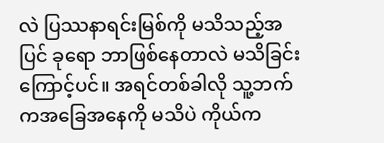လဲ ပြဿနာရင်းမြစ်ကို မသိသည့်အပြင် ခုရော ဘာဖြစ်နေတာလဲ မသိခြင်းကြောင့်ပင်။ အရင်တစ်ခါလို သူ့ဘက်ကအခြေအနေကို မသိပဲ ကိုယ်က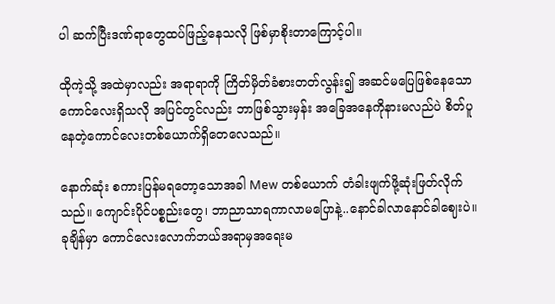ပါ ဆက်ပြီးဒဏ်ရာတွေထပ်ဖြည့်နေသလို ဖြစ်မှာစိုးတာကြောင့်ပါ။

ထိုကဲ့သို့ အထဲမှာလည်း အရာရာကို ကြိတ်မှိတ်ခံစားတတ်လွန်း၍ အဆင်မပြေဖြစ်နေသောကောင်လေးရှိသလို အပြင်တွင်လည်း ဘာဖြစ်သွားမှန်း အခြေအနေကိုနားမလည်ပဲ စိတ်ပူနေတဲ့ကောင်လေးတစ်ယောက်ရှိတေလေသည်။

နောက်ဆုံး စကားပြန်မရတော့သောအခါ Mew တစ်ယောက် တံခါးဖျက်ဖို့ဆုံးဖြတ်လိုက်သည်။ ကျောင်းပိုင်ပစ္စည်းတွေ၊ ဘာညာသာရကာလာမပြောနဲ့..နောင်ခါလာနောင်ခါဈေးပဲ။ ခုချိန်မှာ ကောင်လေးလောက်ဘယ်အရာမှအရေးမ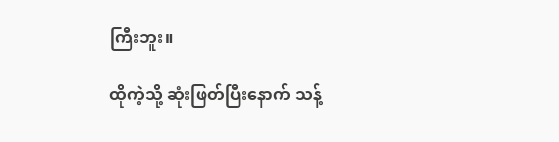ကြီးဘူး။

ထိုကဲ့သို့ ဆုံးဖြတ်ပြီးနောက် သန့်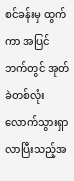စင်ခန်းမှ ထွက်ကာ အပြင်ဘက်တွင် အုတ်ခဲတစ်လုံးလောက်သွားရှာလာပြီးသည့်အ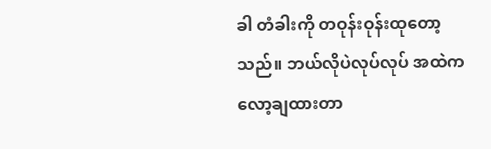ခါ တံခါးကို တဝုန်းဝုန်းထုတော့သည်။ ဘယ်လိုပဲလုပ်လုပ် အထဲကလော့ချထားတာ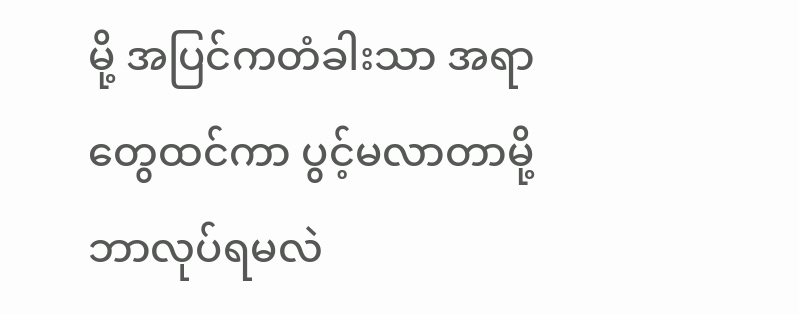မို့ အပြင်ကတံခါးသာ အရာတွေထင်ကာ ပွင့်မလာတာမို့ ဘာလုပ်ရမလဲ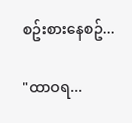စဥ်းစားနေစဥ်...

"ထာဝရ...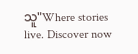သူ"Where stories live. Discover now